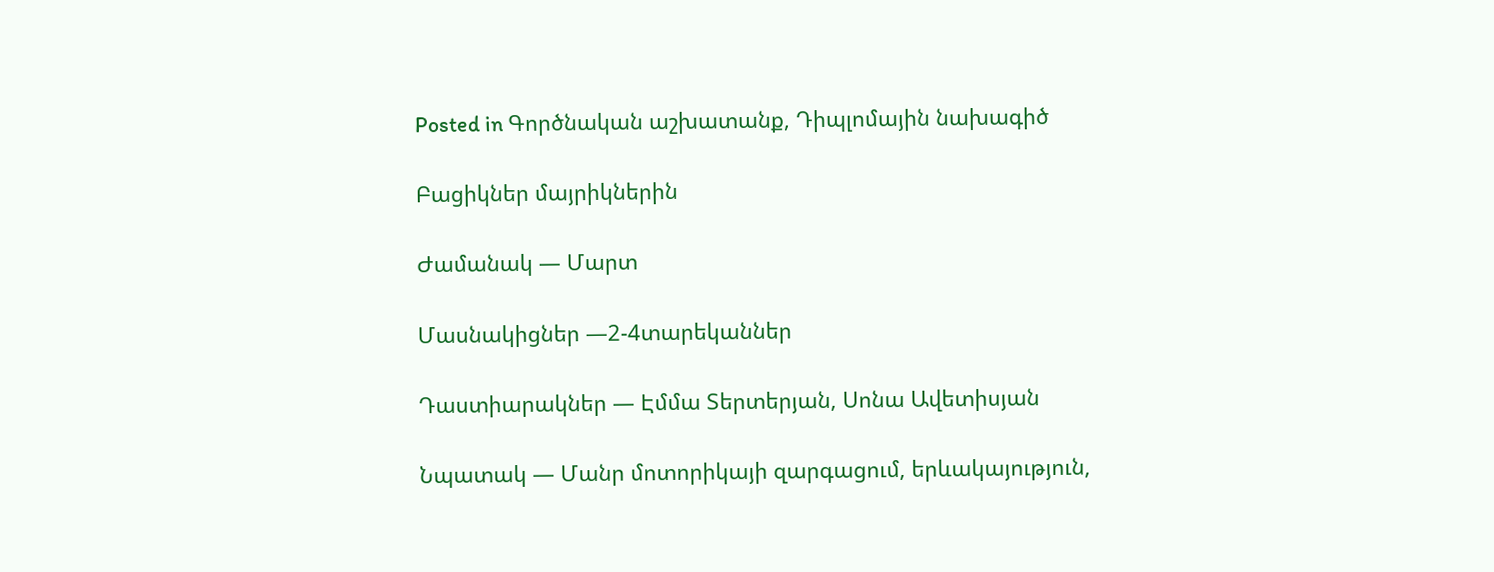Posted in Գործնական աշխատանք, Դիպլոմային նախագիծ

Բացիկներ մայրիկներին

Ժամանակ — Մարտ

Մասնակիցներ —2-4տարեկաններ

Դաստիարակներ — Էմմա Տերտերյան, Սոնա Ավետիսյան

Նպատակ — Մանր մոտորիկայի զարգացում, երևակայություն,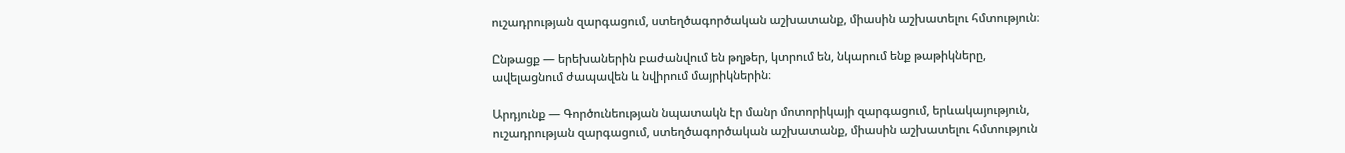ուշադրության զարգացում, ստեղծագործական աշխատանք, միասին աշխատելու հմտություն։

Ընթացք — երեխաներին բաժանվում են թղթեր, կտրում են, նկարում ենք թաթիկները, ավելացնում ժապավեն և նվիրում մայրիկներին։

Արդյունք — Գործունեության նպատակն էր մանր մոտորիկայի զարգացում, երևակայություն, ուշադրության զարգացում, ստեղծագործական աշխատանք, միասին աշխատելու հմտություն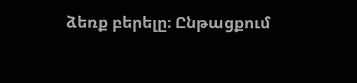ձեռք բերելը։ Ընթացքում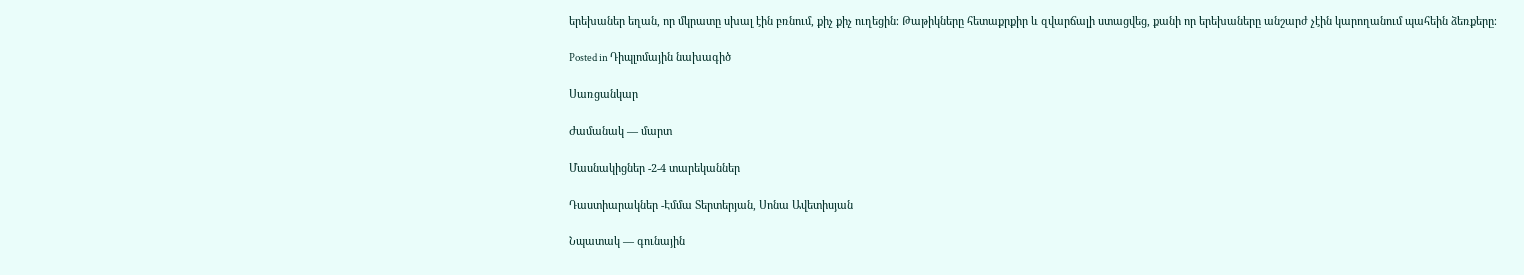երեխաներ եղան, որ մկրատը սխալ էին բռնում, քիչ քիչ ուղեցին։ Թաթիկները հետաքրքիր և զվարճալի ստացվեց, քանի որ երեխաները անշարժ չէին կարողանում պահեին ձեռքերը։

Posted in Դիպլոմային նախագիծ

Սառցանկար

Ժամանակ — մարտ

Մասնակիցներ -2-4 տարեկաններ

Դաստիարակներ -Էմմա Տերտերյան, Սոնա Ավետիսյան

Նպատակ — գունային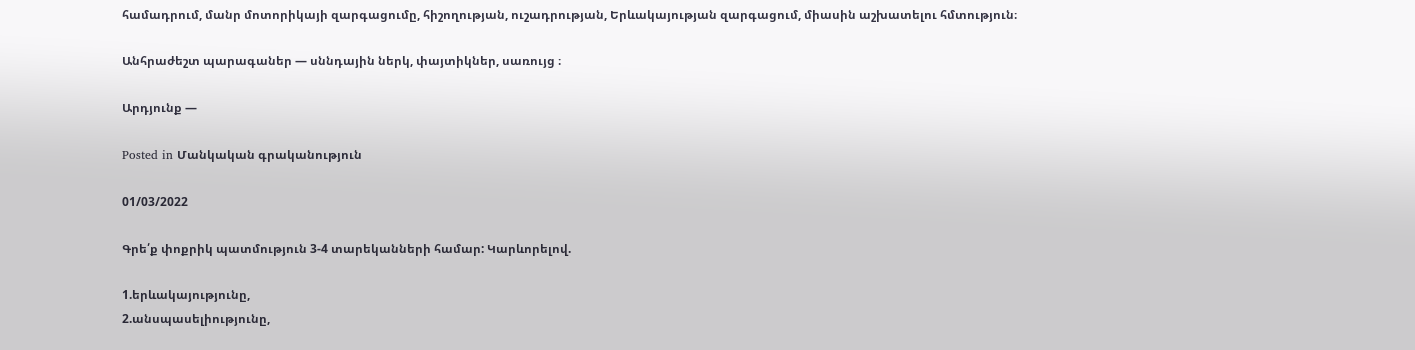համադրում, մանր մոտորիկայի զարգացումը, հիշողության, ուշադրության, Երևակայության զարգացում, միասին աշխատելու հմտություն։

Անհրաժեշտ պարագաներ — սննդային ներկ, փայտիկներ, սառույց ։

Արդյունք —

Posted in Մանկական գրականություն

01/03/2022

Գրե՛ք փոքրիկ պատմություն 3-4 տարեկանների համար: Կարևորելով.

1.երևակայությունը,
2.անսպասելիությունը,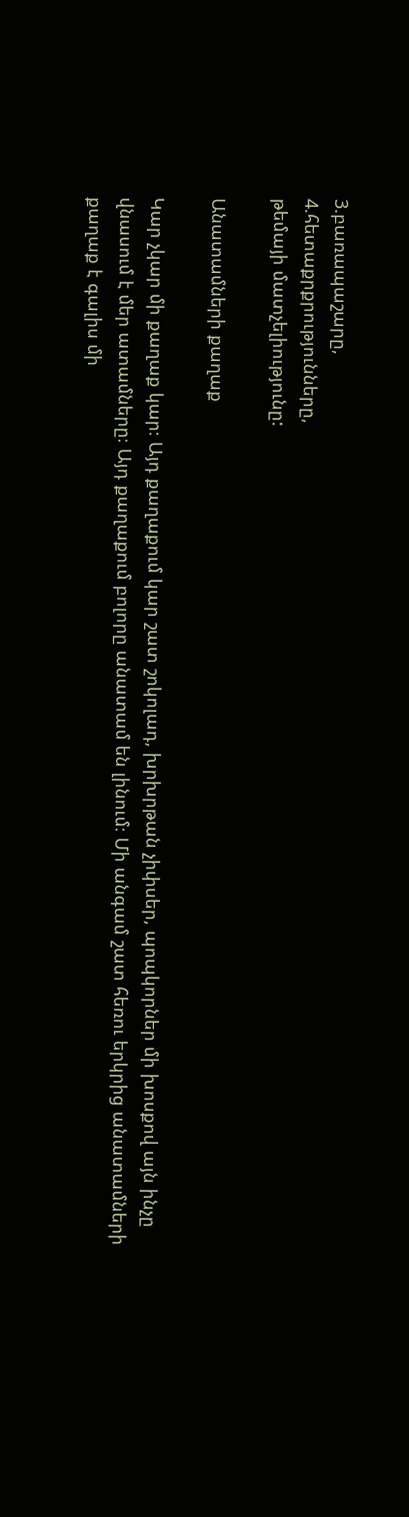3.բառապաշարը,
4.հետաքրքրությունները,
թեմայի մատչելիությունը:

Անատամների քաղաք

Կար չկար մի քաղաք կար։ Այդ քաղաքում կար շատ շոկոլադ, խրխրթան չիփսեր, պոպկորներ մի խոսքով այն ինչը վնասում է մեր ատամները։ Այդ քաղաքում բոլորը անատամ են լինում։ Մի անգամ շատ հեռու երկրից անատամների քաղաք է գալիս մի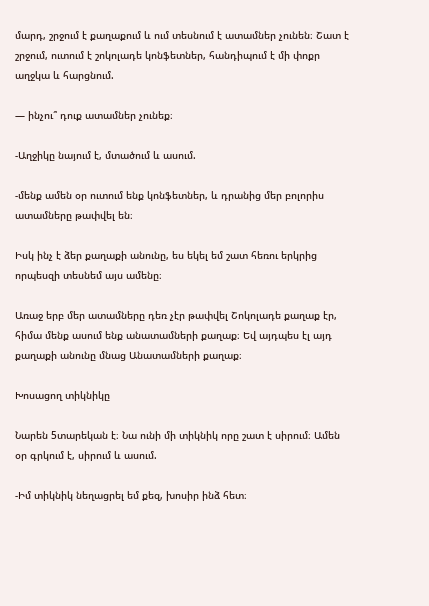մարդ, շրջում է քաղաքում և ում տեսնում է ատամներ չունեն։ Շատ է շրջում, ուտում է շոկոլադե կոնֆետներ, հանդիպում է մի փոքր աղջկա և հարցնում.

— ինչու՞ դուք ատամներ չունեք։

-Աղջիկը նայում է, մտածում և ասում.

-մենք ամեն օր ուտում ենք կոնֆետներ, և դրանից մեր բոլորիս ատամները թափվել են։

Իսկ ինչ է ձեր քաղաքի անունը, ես եկել եմ շատ հեռու երկրից որպեսզի տեսնեմ այս ամենը։

Առաջ երբ մեր ատամները դեռ չէր թափվել Շոկոլադե քաղաք էր, հիմա մենք ասում ենք անատամների քաղաք։ Եվ այդպես էլ այդ քաղաքի անունը մնաց Անատամների քաղաք։

Խոսացող տիկնիկը

Նարեն 5տարեկան է։ Նա ունի մի տիկնիկ որը շատ է սիրում։ Ամեն օր գրկում է, սիրում և ասում.

-Իմ տիկնիկ նեղացրել եմ քեզ, խոսիր ինձ հետ։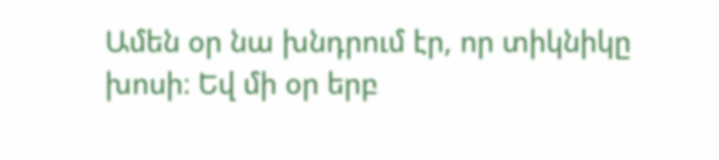Ամեն օր նա խնդրում էր, որ տիկնիկը խոսի։ Եվ մի օր երբ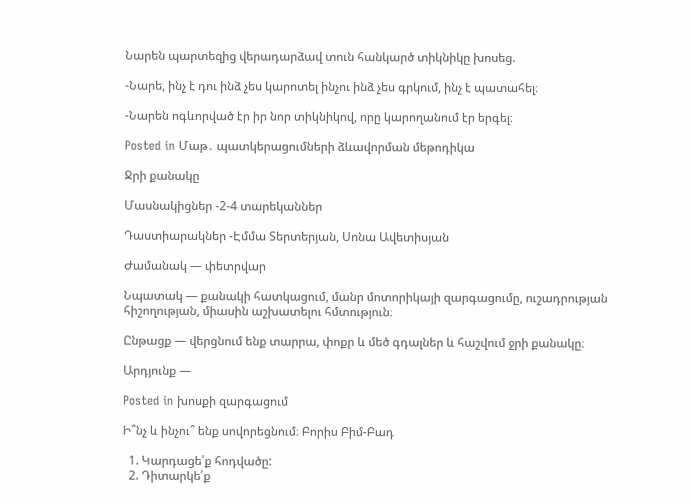Նարեն պարտեզից վերադարձավ տուն հանկարծ տիկնիկը խոսեց.

-Նարե, ինչ է դու ինձ չես կարոտել ինչու ինձ չես գրկում, ինչ է պատահել։

-Նարեն ոգևորված էր իր նոր տիկնիկով, որը կարողանում էր երգել։

Posted in Մաթ․ պատկերացումների ձևավորման մեթոդիկա

Ջրի քանակը

Մասնակիցներ -2-4 տարեկաններ

Դաստիարակներ -Էմմա Տերտերյան, Սոնա Ավետիսյան

Ժամանակ — փետրվար

Նպատակ — քանակի հատկացում, մանր մոտորիկայի զարգացումը, ուշադրության հիշողության, միասին աշխատելու հմտություն։

Ընթացք — վերցնում ենք տարրա, փոքր և մեծ գդալներ և հաշվում ջրի քանակը։

Արդյունք —

Posted in խոսքի զարգացում

Ի՞նչ և ինչու՞ ենք սովորեցնում։ Բորիս Բիմ-Բադ

  1. Կարդացե՛ք հոդվածը:
  2. Դիտարկե՛ք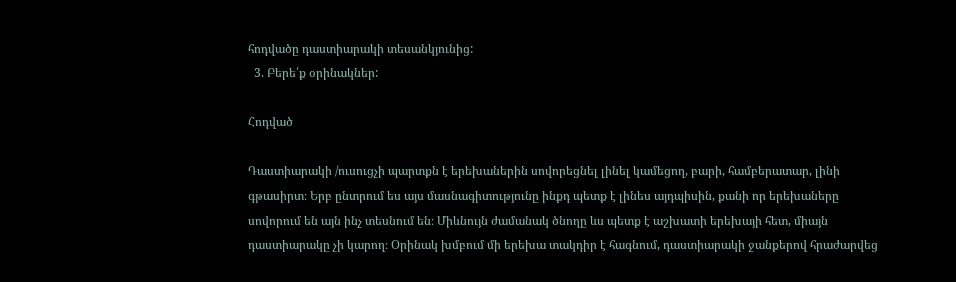հոդվածը դաստիարակի տեսանկյունից:
  3. Բերե՛ք օրինակներ:

Հոդված

Դաստիարակի /ուսուցչի պարտքն է երեխաներին սովորեցնել լինել կամեցող, բարի, համբերատար, լինի գթասիրտ։ Երբ ընտրում ես այս մասնագիտությունը ինքդ պետք է լինես այդպիսին, քանի որ երեխաները սովորում են այն ինչ տեսնում են։ Միևնույն ժամանակ ծնողը ևս պետք է աշխատի երեխայի հետ, միայն դաստիարակը չի կարող։ Օրինակ խմբում մի երեխա տակդիր է հագնում, դաստիարակի ջանքերով հրաժարվեց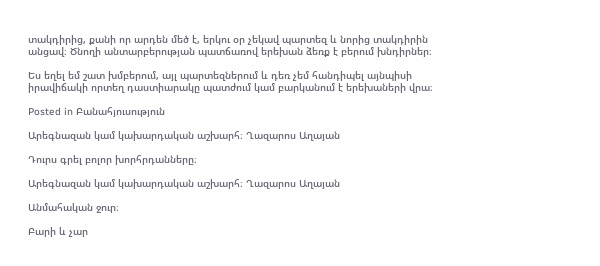տակդիրից, քանի որ արդեն մեծ է, երկու օր չեկավ պարտեզ և նորից տակդիրին անցավ։ Ծնողի անտարբերության պատճառով երեխան ձեռք է բերում խնդիրներ։

Ես եղել եմ շատ խմբերում, այլ պարտեզներում և դեռ չեմ հանդիպել այնպիսի իրավիճակի որտեղ դաստիարակը պատժում կամ բարկանում է երեխաների վրա։

Posted in Բանահյուսություն

Արեգնազան կամ կախարդական աշխարհ։ Ղազարոս Աղայան

Դուրս գրել բոլոր խորհրդանները։

Արեգնազան կամ կախարդական աշխարհ։ Ղազարոս Աղայան

Անմահական ջուր։

Բարի և չար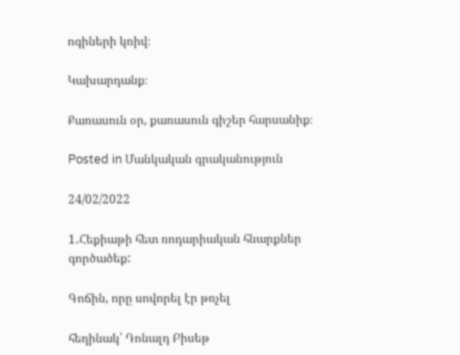ոգիների կռիվ։

Կախարդանք։

Քառասուն օր, քառասուն գիշեր հարսանիք։

Posted in Մանկական գրականություն

24/02/2022

1․Հեքիաթի հետ ռոդարիական հնարքներ գործածեք:

Գոճին, որը սովորել էր թռչել

հեղինակ՝ Դոնալդ Բիսեթ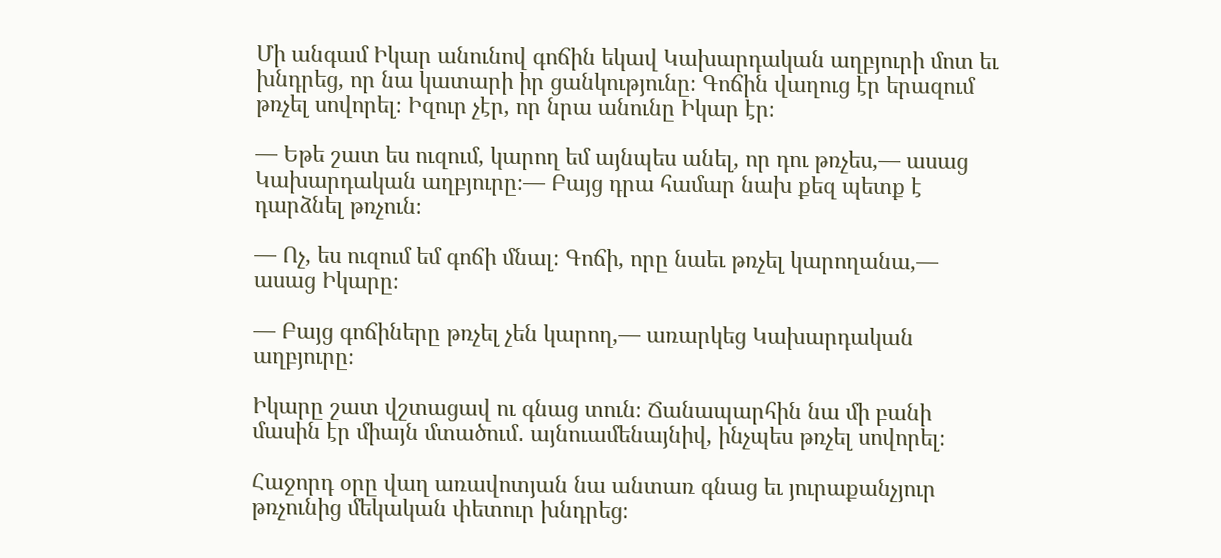Մի անգամ Իկար անունով գոճին եկավ Կախարդական աղբյուրի մոտ եւ խնդրեց, որ նա կատարի իր ցանկությունը։ Գոճին վաղուց էր երազում թռչել սովորել։ Իզուր չէր, որ նրա անունը Իկար էր։

— Եթե շատ ես ուզում, կարող եմ այնպես անել, որ դու թռչես,— ասաց Կախարդական աղբյուրը։— Բայց դրա համար նախ քեզ պետք է դարձնել թռչուն։

— Ոչ, ես ուզում եմ գոճի մնալ։ Գոճի, որը նաեւ թռչել կարողանա,— ասաց Իկարը։

— Բայց գոճիները թռչել չեն կարող,— առարկեց Կախարդական աղբյուրը։

Իկարը շատ վշտացավ ու գնաց տուն։ Ճանապարհին նա մի բանի մասին էր միայն մտածում․ այնուամենայնիվ, ինչպես թռչել սովորել։

Հաջորդ օրը վաղ առավոտյան նա անտառ գնաց եւ յուրաքանչյուր թռչունից մեկական փետուր խնդրեց։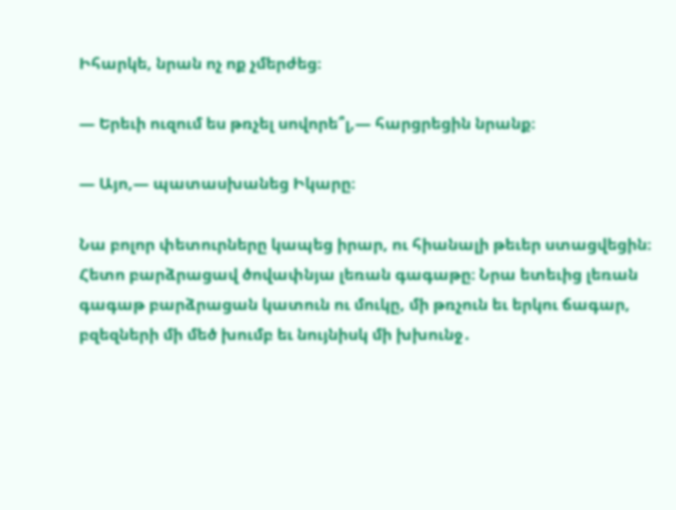Իհարկե, նրան ոչ ոք չմերժեց։

— Երեւի ուզում ես թռչել սովորե՞լ,— հարցրեցին նրանք։

— Այո,— պատասխանեց Իկարը։

Նա բոլոր փետուրները կապեց իրար, ու հիանալի թեւեր ստացվեցին։ Հետո բարձրացավ ծովափնյա լեռան գագաթը։ Նրա ետեւից լեռան գագաթ բարձրացան կատուն ու մուկը, մի թռչուն եւ երկու ճագար, բզեզների մի մեծ խումբ եւ նույնիսկ մի խխունջ․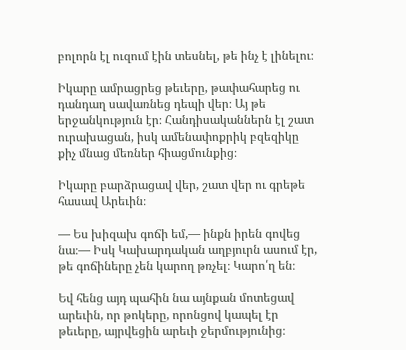բոլորն էլ ուզում էին տեսնել, թե ինչ է լինելու։

Իկարը ամրացրեց թեւերը, թափահարեց ու դանդաղ սավառնեց դեպի վեր։ Այ թե երջանկություն էր։ Հանդիսականներն էլ շատ ուրախացան, իսկ ամենափոքրիկ բզեզիկը քիչ մնաց մեռներ հիացմունքից։

Իկարը բարձրացավ վեր, շատ վեր ու գրեթե հասավ Արեւին։

— Ես խիզախ գոճի եմ,— ինքն իրեն գովեց նա։— Իսկ Կախարդական աղբյուրն ասում էր, թե գոճիները չեն կարող թռչել։ Կարո՛ղ են։

Եվ հենց այդ պահին նա այնքան մոտեցավ արեւին, որ թոկերը, որոնցով կապել էր թեւերը, այրվեցին արեւի ջերմությունից։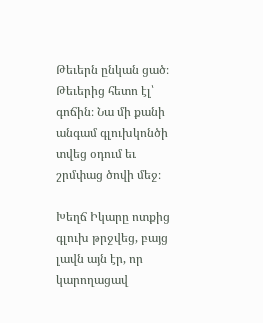Թեւերն ընկան ցած։ Թեւերից հետո էլ՝ գոճին։ Նա մի քանի անգամ գլուխկոնծի տվեց օդում եւ շրմփաց ծովի մեջ։

Խեղճ Իկարը ոտքից գլուխ թրջվեց, բայց լավն այն էր, որ կարողացավ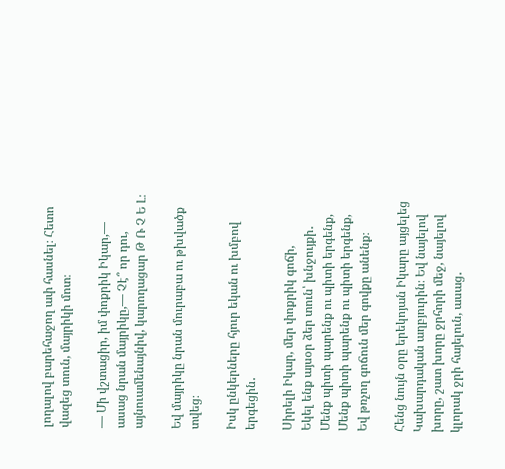լողալով բարեհաջող ափ հասնել։ Հետո վազեց տուն, մայրիկի մոտ։

— Մի վշտացիր, իմ փոքրիկ Իկար,— ասաց նրան մայրիկը,— Չէ՞ որ դու, այնուամենայնիվ, կարողացար Թ Ռ Չ Ե Լ։

Եվ մայրիկը նրան մուրաբա ու թխվածք տվեց։

Իսկ ընկերները հյուր եկան ու խմբով երգեցին․

Սիրելի Իկար, մեր փոքրիկ գոճի,
Եկել ենք այսօր ձեր տուն՝ խնջույքի․
Մենք պիտի պարենք ու պիտի երգենք,
Մենք պիտի պարենք ու պիտի երգենք,
Եվ թռչող գոճուն մեր գովքը անենք։

Հենց նույն օրը երեկոյան Իկարը այցելեց Կախարդական աղբյուրին։ Եվ նայելով խորը, շատ խորը ջրհորի մեջ, նայելով կլորակ ջրի հայելուն, ասաց․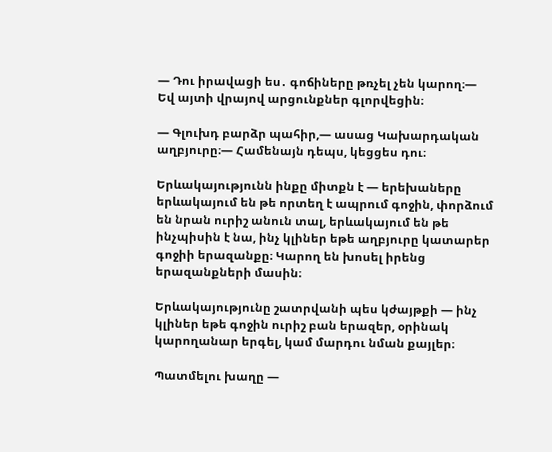— Դու իրավացի ես․ գոճիները թռչել չեն կարող։— Եվ այտի վրայով արցունքներ գլորվեցին։

— Գլուխդ բարձր պահիր,— ասաց Կախարդական աղբյուրը։— Համենայն դեպս, կեցցես դու։

Երևակայությունն ինքը միտքն է — երեխաները երևակայում են թե որտեղ է ապրում գոջին, փորձում են նրան ուրիշ անուն տալ, երևակայում են թե ինչպիսին է նա, ինչ կլիներ եթե աղբյուրը կատարեր գոջիի երազանքը։ Կարող են խոսել իրենց երազանքների մասին։

Երևակայությունը շատրվանի պես կժայթքի — ինչ կլիներ եթե գոջին ուրիշ բան երազեր, օրինակ կարողանար երգել, կամ մարդու նման քայլեր։

Պատմելու խաղը —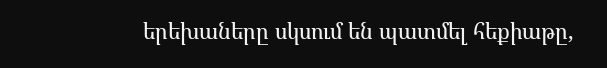երեխաները սկսում են պատմել հեքիաթը,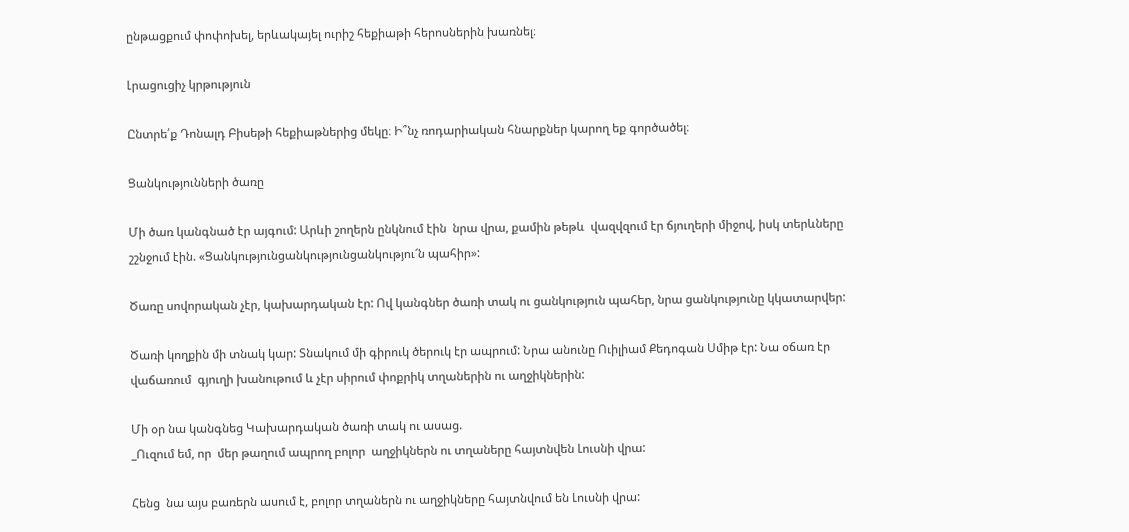ընթացքում փոփոխել, երևակայել ուրիշ հեքիաթի հերոսներին խառնել։

Լրացուցիչ կրթություն

Ընտրե՛ք Դոնալդ Բիսեթի հեքիաթներից մեկը։ Ի՞նչ ռոդարիական հնարքներ կարող եք գործածել։

Ցանկությունների ծառը

Մի ծառ կանգնած էր այգում: Արևի շողերն ընկնում էին  նրա վրա, քամին թեթև  վազվզում էր ճյուղերի միջով, իսկ տերևները շշնջում էին. «Ցանկությունցանկությունցանկությու՜ն պահիր»:

Ծառը սովորական չէր, կախարդական էր: Ով կանգներ ծառի տակ ու ցանկություն պահեր, նրա ցանկությունը կկատարվեր:

Ծառի կողքին մի տնակ կար: Տնակում մի գիրուկ ծերուկ էր ապրում: Նրա անունը Ուիլիամ Քեդոգան Սմիթ էր: Նա օճառ էր վաճառում  գյուղի խանութում և չէր սիրում փոքրիկ տղաներին ու աղջիկներին:

Մի օր նա կանգնեց Կախարդական ծառի տակ ու ասաց.
_Ուզում եմ, որ  մեր թաղում ապրող բոլոր  աղջիկներն ու տղաները հայտնվեն Լուսնի վրա:

Հենց  նա այս բառերն ասում է, բոլոր տղաներն ու աղջիկները հայտնվում են Լուսնի վրա: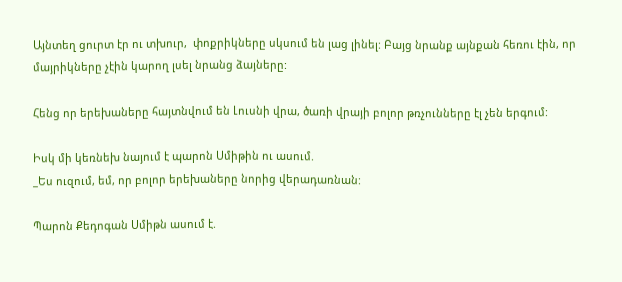Այնտեղ ցուրտ էր ու տխուր,  փոքրիկները սկսում են լաց լինել: Բայց նրանք այնքան հեռու էին, որ մայրիկները չէին կարող լսել նրանց ձայները:

Հենց որ երեխաները հայտնվում են Լուսնի վրա, ծառի վրայի բոլոր թռչունները էլ չեն երգում:

Իսկ մի կեռնեխ նայում է պարոն Սմիթին ու ասում.
_Ես ուզում, եմ, որ բոլոր երեխաները նորից վերադառնան:

Պարոն Քեդոգան Սմիթն ասում է.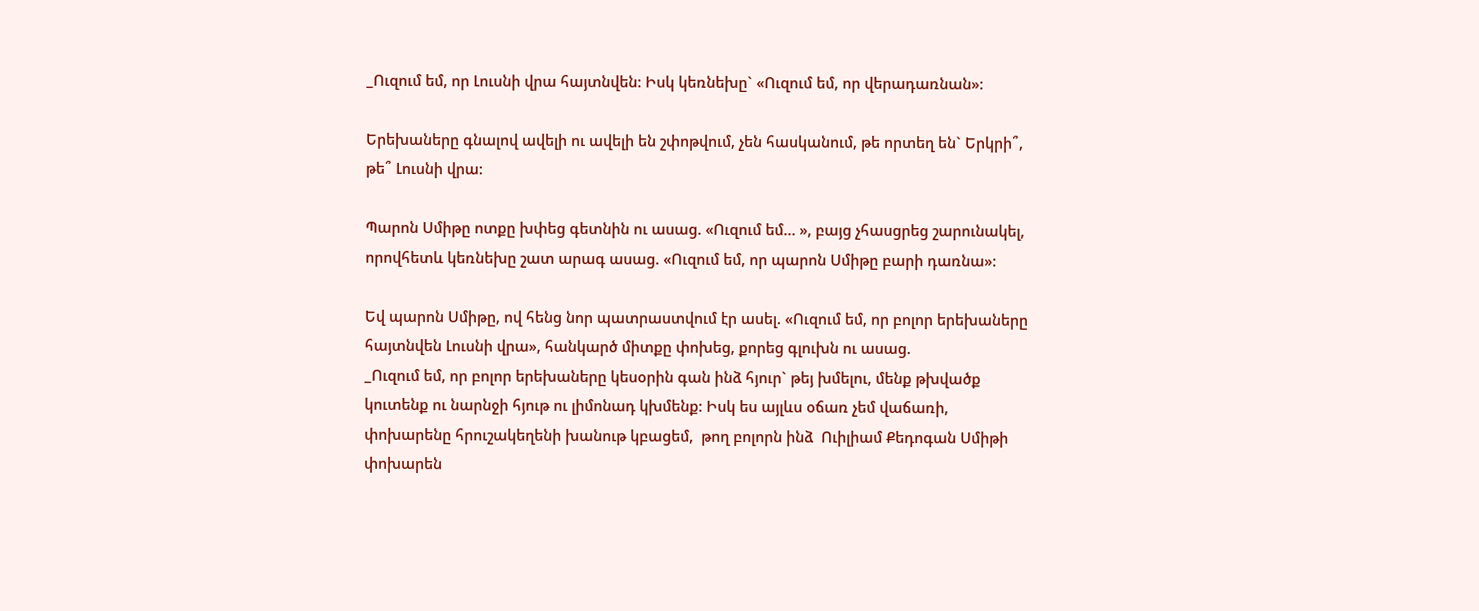_Ուզում եմ, որ Լուսնի վրա հայտնվեն: Իսկ կեռնեխը` «Ուզում եմ, որ վերադառնան»:

Երեխաները գնալով ավելի ու ավելի են շփոթվում, չեն հասկանում, թե որտեղ են` Երկրի՞, թե՞ Լուսնի վրա:

Պարոն Սմիթը ոտքը խփեց գետնին ու ասաց. «Ուզում եմ… », բայց չհասցրեց շարունակել, որովհետև կեռնեխը շատ արագ ասաց. «Ուզում եմ, որ պարոն Սմիթը բարի դառնա»:

Եվ պարոն Սմիթը, ով հենց նոր պատրաստվում էր ասել. «Ուզում եմ, որ բոլոր երեխաները հայտնվեն Լուսնի վրա», հանկարծ միտքը փոխեց, քորեց գլուխն ու ասաց.
_Ուզում եմ, որ բոլոր երեխաները կեսօրին գան ինձ հյուր` թեյ խմելու, մենք թխվածք կուտենք ու նարնջի հյութ ու լիմոնադ կխմենք: Իսկ ես այլևս օճառ չեմ վաճառի, փոխարենը հրուշակեղենի խանութ կբացեմ,  թող բոլորն ինձ  Ուիլիամ Քեդոգան Սմիթի  փոխարեն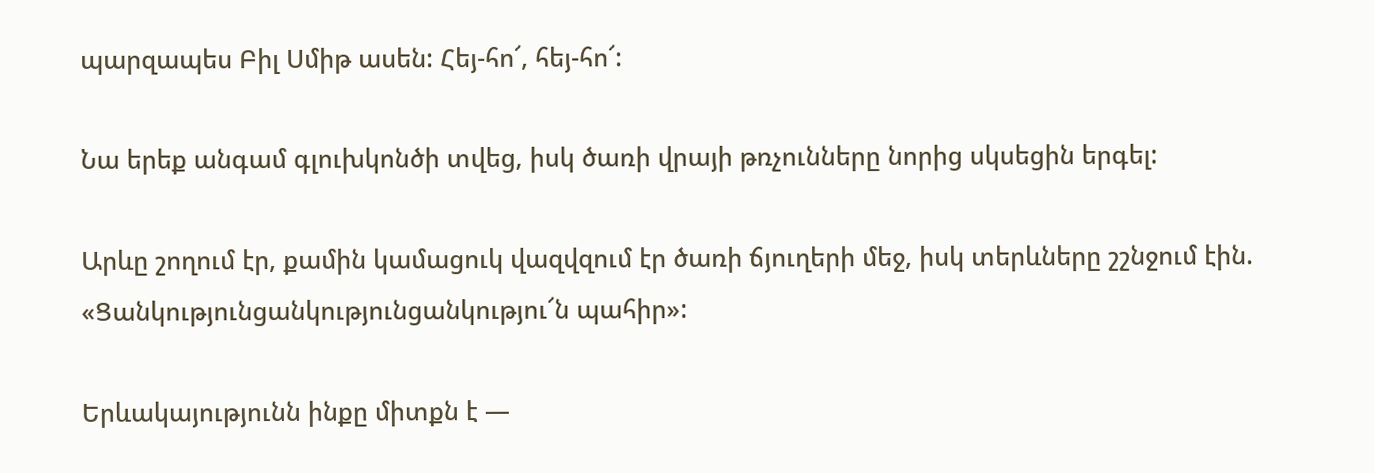պարզապես Բիլ Սմիթ ասեն: Հեյ-հո՜, հեյ-հո՜:

Նա երեք անգամ գլուխկոնծի տվեց, իսկ ծառի վրայի թռչունները նորից սկսեցին երգել:

Արևը շողում էր, քամին կամացուկ վազվզում էր ծառի ճյուղերի մեջ, իսկ տերևները շշնջում էին. «Ցանկությունցանկությունցանկությու՜ն պահիր»:

Երևակայությունն ինքը միտքն է —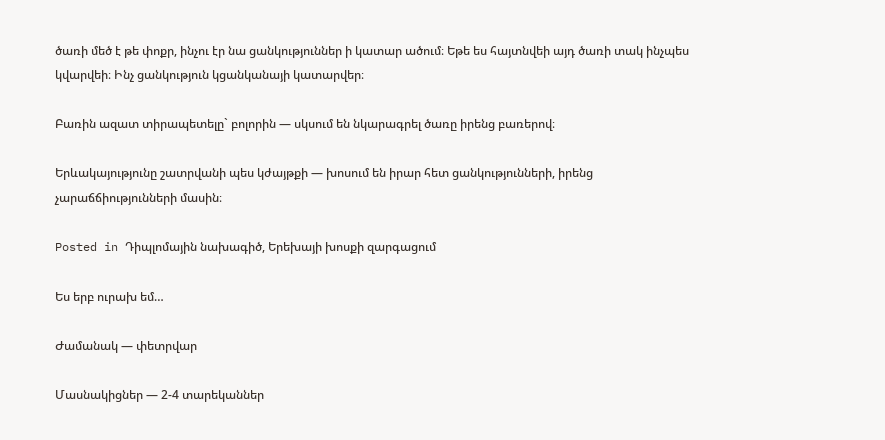ծառի մեծ է թե փոքր, ինչու էր նա ցանկություններ ի կատար ածում։ Եթե ես հայտնվեի այդ ծառի տակ ինչպես կվարվեի։ Ինչ ցանկություն կցանկանայի կատարվեր։

Բառին ազատ տիրապետելը` բոլորին — սկսում են նկարագրել ծառը իրենց բառերով։

Երևակայությունը շատրվանի պես կժայթքի — խոսում են իրար հետ ցանկությունների, իրենց չարաճճիությունների մասին։

Posted in Դիպլոմային նախագիծ, Երեխայի խոսքի զարգացում

Ես երբ ուրախ եմ…

Ժամանակ — փետրվար

Մասնակիցներ — 2-4 տարեկաններ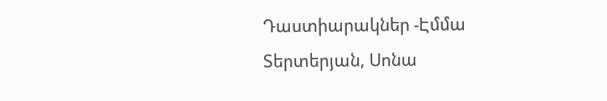Դաստիարակներ -Էմմա Տերտերյան, Սոնա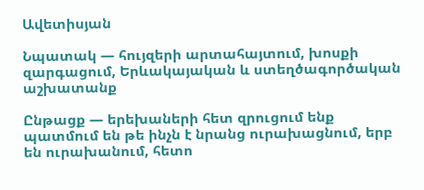Ավետիսյան

Նպատակ — հույզերի արտահայտում, խոսքի զարգացում, Երևակայական և ստեղծագործական աշխատանք

Ընթացք — երեխաների հետ զրուցում ենք պատմում են թե ինչն է նրանց ուրախացնում, երբ են ուրախանում, հետո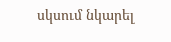սկսում նկարել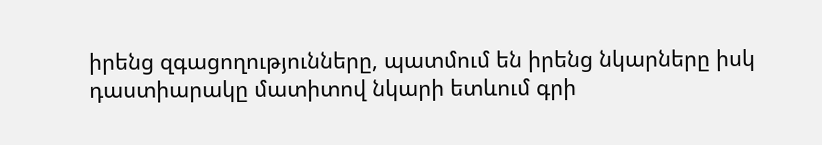իրենց զգացողությունները, պատմում են իրենց նկարները իսկ դաստիարակը մատիտով նկարի ետևում գրի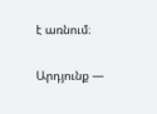է առնում։

Արդյունք —